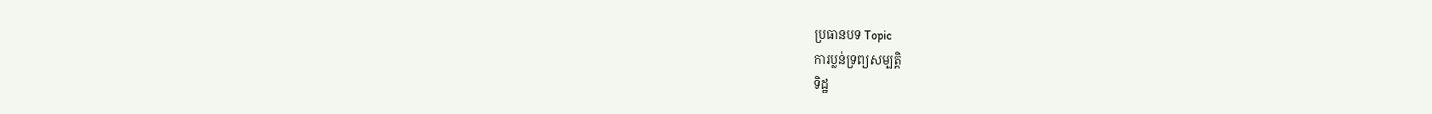ប្រធានបទ Topic
ការប្លន់ទ្រព្យសម្បត្តិ
ទិដ្ឋ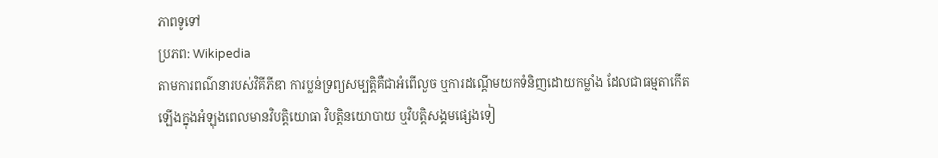ភាពទូទៅ
ប្រភព: Wikipedia
តាមការពណ៌នារបស់វិគីភីឌា ការប្លន់ទ្រព្យសម្បត្តិគឺជាអំពើលួច ឬការដណ្តើមយកទំនិញដោយកម្លាំង ដែលជាធម្មតាកើតឡើងក្នុងអំឡុងពេលមានវិបត្តិយោធា វិបត្តិនយោបាយ ឬវិបត្តិសង្គមផ្សេងទៀ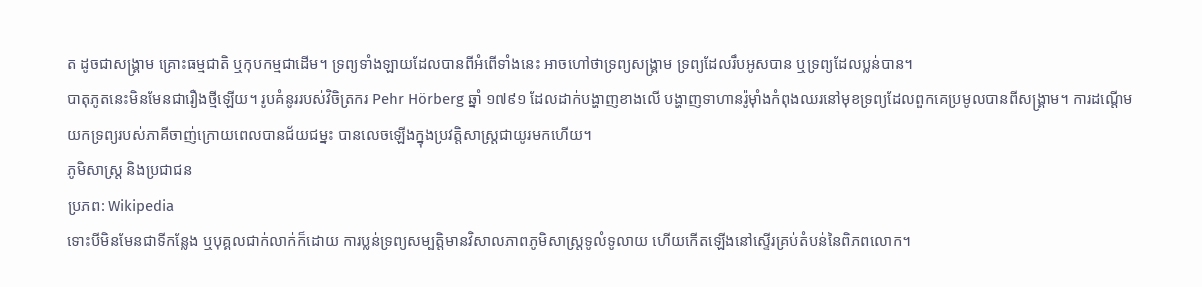ត ដូចជាសង្គ្រាម គ្រោះធម្មជាតិ ឬកុបកម្មជាដើម។ ទ្រព្យទាំងឡាយដែលបានពីអំពើទាំងនេះ អាចហៅថាទ្រព្យសង្គ្រាម ទ្រព្យដែលរឹបអូសបាន ឬទ្រព្យដែលប្លន់បាន។
បាតុភូតនេះមិនមែនជារឿងថ្មីឡើយ។ រូបគំនូររបស់វិចិត្រករ Pehr Hörberg ឆ្នាំ ១៧៩១ ដែលដាក់បង្ហាញខាងលើ បង្ហាញទាហានរ៉ូម៉ាំងកំពុងឈរនៅមុខទ្រព្យដែលពួកគេប្រមូលបានពីសង្គ្រាម។ ការដណ្តើមយកទ្រព្យរបស់ភាគីចាញ់ក្រោយពេលបានជ័យជម្នះ បានលេចឡើងក្នុងប្រវត្តិសាស្ត្រជាយូរមកហើយ។
ភូមិសាស្ត្រ និងប្រជាជន
ប្រភព: Wikipedia
ទោះបីមិនមែនជាទីកន្លែង ឬបុគ្គលជាក់លាក់ក៏ដោយ ការប្លន់ទ្រព្យសម្បត្តិមានវិសាលភាពភូមិសាស្ត្រទូលំទូលាយ ហើយកើតឡើងនៅស្ទើរគ្រប់តំបន់នៃពិភពលោក។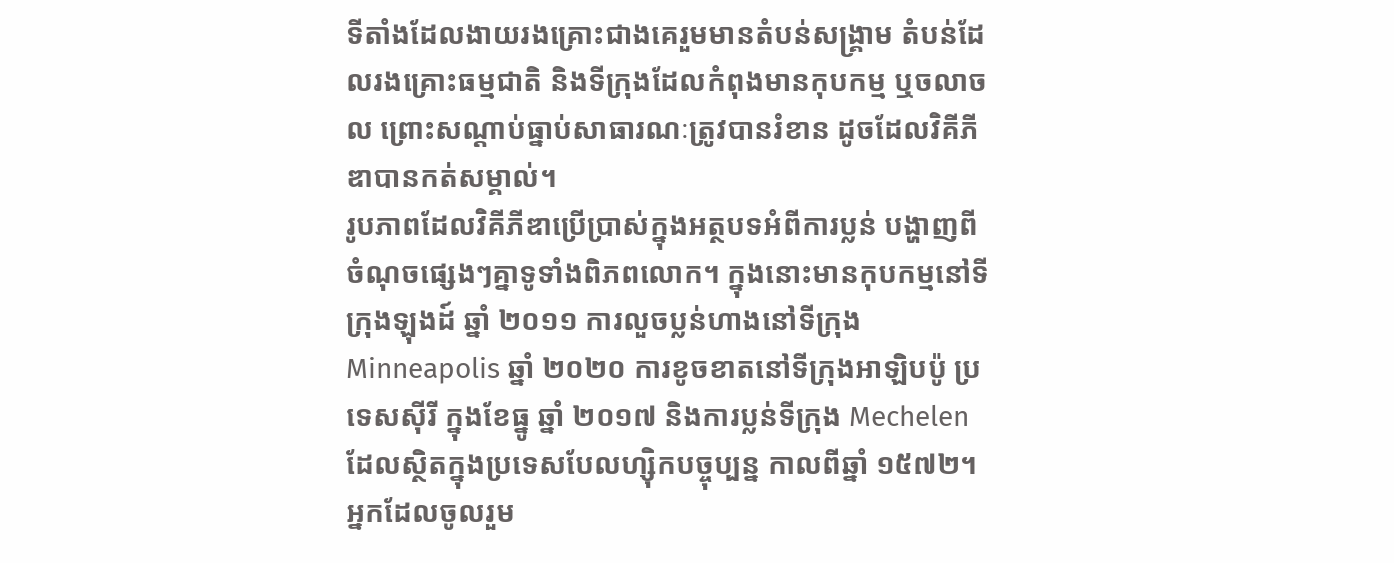ទីតាំងដែលងាយរងគ្រោះជាងគេរួមមានតំបន់សង្គ្រាម តំបន់ដែលរងគ្រោះធម្មជាតិ និងទីក្រុងដែលកំពុងមានកុបកម្ម ឬចលាចល ព្រោះសណ្តាប់ធ្នាប់សាធារណៈត្រូវបានរំខាន ដូចដែលវិគីភីឌាបានកត់សម្គាល់។
រូបភាពដែលវិគីភីឌាប្រើប្រាស់ក្នុងអត្ថបទអំពីការប្លន់ បង្ហាញពីចំណុចផ្សេងៗគ្នាទូទាំងពិភពលោក។ ក្នុងនោះមានកុបកម្មនៅទីក្រុងឡុងដ៍ ឆ្នាំ ២០១១ ការលួចប្លន់ហាងនៅទីក្រុង Minneapolis ឆ្នាំ ២០២០ ការខូចខាតនៅទីក្រុងអាឡិបប៉ូ ប្រទេសស៊ីរី ក្នុងខែធ្នូ ឆ្នាំ ២០១៧ និងការប្លន់ទីក្រុង Mechelen ដែលស្ថិតក្នុងប្រទេសបែលហ្ស៊ិកបច្ចុប្បន្ន កាលពីឆ្នាំ ១៥៧២។ អ្នកដែលចូលរួម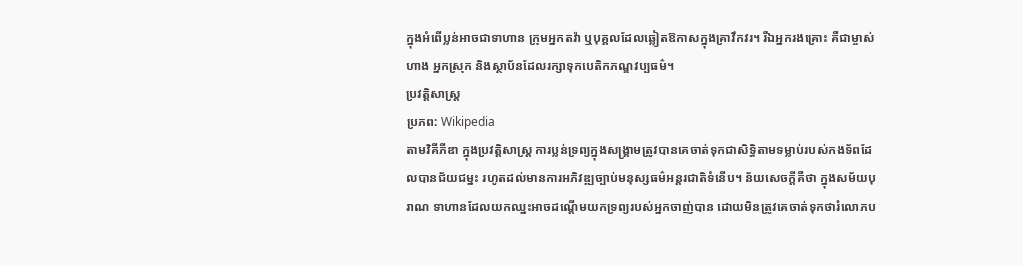ក្នុងអំពើប្លន់អាចជាទាហាន ក្រុមអ្នកតវ៉ា ឬបុគ្គលដែលឆ្លៀតឱកាសក្នុងគ្រាវឹកវរ។ រីឯអ្នករងគ្រោះ គឺជាម្ចាស់ហាង អ្នកស្រុក និងស្ថាប័នដែលរក្សាទុកបេតិកភណ្ឌវប្បធម៌។
ប្រវត្តិសាស្ត្រ
ប្រភព: Wikipedia
តាមវិគីភីឌា ក្នុងប្រវត្តិសាស្ត្រ ការប្លន់ទ្រព្យក្នុងសង្គ្រាមត្រូវបានគេចាត់ទុកជាសិទ្ធិតាមទម្លាប់របស់កងទ័ពដែលបានជ័យជម្នះ រហូតដល់មានការអភិវឌ្ឍច្បាប់មនុស្សធម៌អន្តរជាតិទំនើប។ ន័យសេចក្តីគឺថា ក្នុងសម័យបុរាណ ទាហានដែលយកឈ្នះអាចដណ្តើមយកទ្រព្យរបស់អ្នកចាញ់បាន ដោយមិនត្រូវគេចាត់ទុកថារំលោភប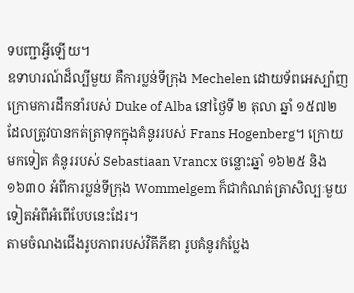ទបញ្ជាអ្វីឡើយ។
ឧទាហរណ៍ដ៏ល្បីមួយ គឺការប្លន់ទីក្រុង Mechelen ដោយទ័ពអេស្ប៉ាញក្រោមការដឹកនាំរបស់ Duke of Alba នៅថ្ងៃទី ២ តុលា ឆ្នាំ ១៥៧២ ដែលត្រូវបានកត់ត្រាទុកក្នុងគំនូររបស់ Frans Hogenberg។ ក្រោយមកទៀត គំនូររបស់ Sebastiaan Vrancx ចន្លោះឆ្នាំ ១៦២៥ និង ១៦៣០ អំពីការប្លន់ទីក្រុង Wommelgem ក៏ជាកំណត់ត្រាសិល្បៈមួយទៀតអំពីអំពើបែបនេះដែរ។
តាមចំណងជើងរូបភាពរបស់វិគីភីឌា រូបគំនូរកំប្លែង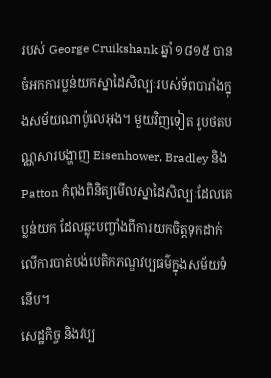របស់ George Cruikshank ឆ្នាំ ១៨១៥ បានចំអកការប្លន់យកស្នាដៃសិល្បៈរបស់ទ័ពបារាំងក្នុងសម័យណាប៉ូលេអុង។ មួយវិញទៀត រូបថតបណ្ណសារបង្ហាញ Eisenhower, Bradley និង Patton កំពុងពិនិត្យមើលស្នាដៃសិល្បៈដែលគេប្លន់យក ដែលឆ្លុះបញ្ចាំងពីការយកចិត្តទុកដាក់លើការបាត់បង់បេតិកភណ្ឌវប្បធម៌ក្នុងសម័យទំនើប។
សេដ្ឋកិច្ច និងវប្ប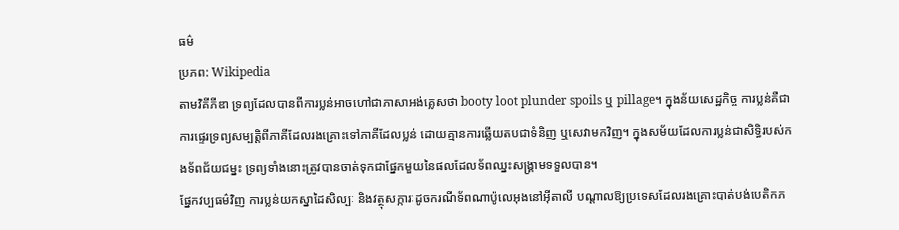ធម៌
ប្រភព: Wikipedia
តាមវិគីភីឌា ទ្រព្យដែលបានពីការប្លន់អាចហៅជាភាសាអង់គ្លេសថា booty loot plunder spoils ឬ pillage។ ក្នុងន័យសេដ្ឋកិច្ច ការប្លន់គឺជាការផ្ទេរទ្រព្យសម្បត្តិពីភាគីដែលរងគ្រោះទៅភាគីដែលប្លន់ ដោយគ្មានការឆ្លើយតបជាទំនិញ ឬសេវាមកវិញ។ ក្នុងសម័យដែលការប្លន់ជាសិទ្ធិរបស់កងទ័ពជ័យជម្នះ ទ្រព្យទាំងនោះត្រូវបានចាត់ទុកជាផ្នែកមួយនៃផលដែលទ័ពឈ្នះសង្គ្រាមទទួលបាន។
ផ្នែកវប្បធម៌វិញ ការប្លន់យកស្នាដៃសិល្បៈ និងវត្ថុសក្ការៈដូចករណីទ័ពណាប៉ូលេអុងនៅអ៊ីតាលី បណ្តាលឱ្យប្រទេសដែលរងគ្រោះបាត់បង់បេតិកភ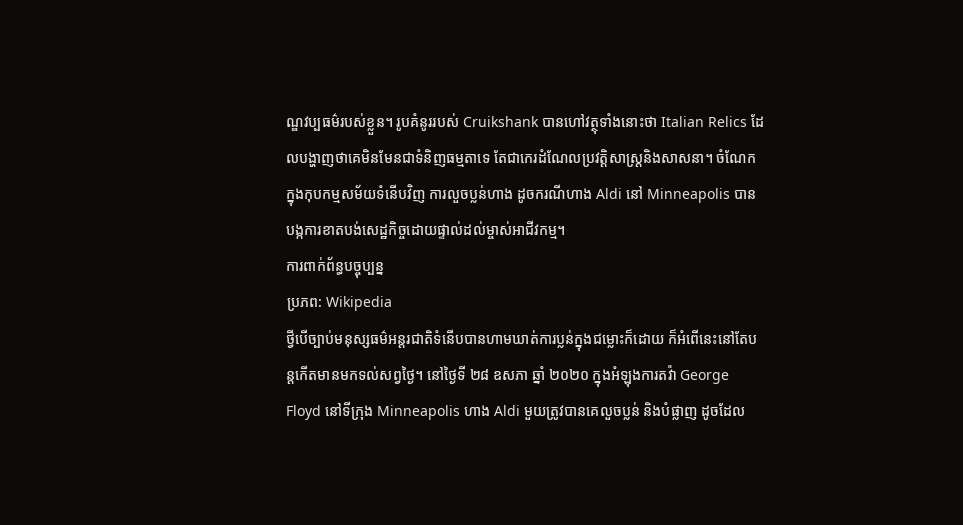ណ្ឌវប្បធម៌របស់ខ្លួន។ រូបគំនូររបស់ Cruikshank បានហៅវត្ថុទាំងនោះថា Italian Relics ដែលបង្ហាញថាគេមិនមែនជាទំនិញធម្មតាទេ តែជាកេរដំណែលប្រវត្តិសាស្ត្រនិងសាសនា។ ចំណែកក្នុងកុបកម្មសម័យទំនើបវិញ ការលួចប្លន់ហាង ដូចករណីហាង Aldi នៅ Minneapolis បានបង្កការខាតបង់សេដ្ឋកិច្ចដោយផ្ទាល់ដល់ម្ចាស់អាជីវកម្ម។
ការពាក់ព័ន្ធបច្ចុប្បន្ន
ប្រភព: Wikipedia
ថ្វីបើច្បាប់មនុស្សធម៌អន្តរជាតិទំនើបបានហាមឃាត់ការប្លន់ក្នុងជម្លោះក៏ដោយ ក៏អំពើនេះនៅតែបន្តកើតមានមកទល់សព្វថ្ងៃ។ នៅថ្ងៃទី ២៨ ឧសភា ឆ្នាំ ២០២០ ក្នុងអំឡុងការតវ៉ា George Floyd នៅទីក្រុង Minneapolis ហាង Aldi មួយត្រូវបានគេលួចប្លន់ និងបំផ្លាញ ដូចដែល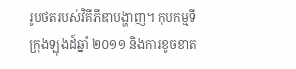រូបថតរបស់វិគីភីឌាបង្ហាញ។ កុបកម្មទីក្រុងឡុងដ៍ឆ្នាំ ២០១១ និងការខូចខាត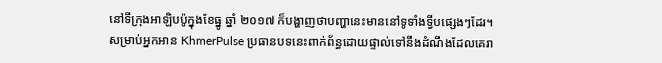នៅទីក្រុងអាឡិបប៉ូក្នុងខែធ្នូ ឆ្នាំ ២០១៧ ក៏បង្ហាញថាបញ្ហានេះមាននៅទូទាំងទ្វីបផ្សេងៗដែរ។
សម្រាប់អ្នកអាន KhmerPulse ប្រធានបទនេះពាក់ព័ន្ធដោយផ្ទាល់ទៅនឹងដំណឹងដែលគេរា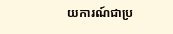យការណ៍ជាប្រ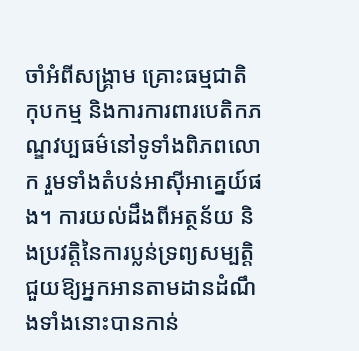ចាំអំពីសង្គ្រាម គ្រោះធម្មជាតិ កុបកម្ម និងការការពារបេតិកភណ្ឌវប្បធម៌នៅទូទាំងពិភពលោក រួមទាំងតំបន់អាស៊ីអាគ្នេយ៍ផង។ ការយល់ដឹងពីអត្ថន័យ និងប្រវត្តិនៃការប្លន់ទ្រព្យសម្បត្តិ ជួយឱ្យអ្នកអានតាមដានដំណឹងទាំងនោះបានកាន់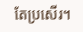តែប្រសើរ។